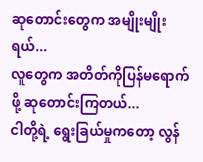ဆုတောင်းတွေက အမျိုးမျိုးရယ်...
လူတွေက အတိတ်ကိုပြန်မရောက်ဖို့ ဆုတောင်းကြတယ်...
ငါတို့ရဲ့ ရွေးခြယ်မှုကတော့ လွန်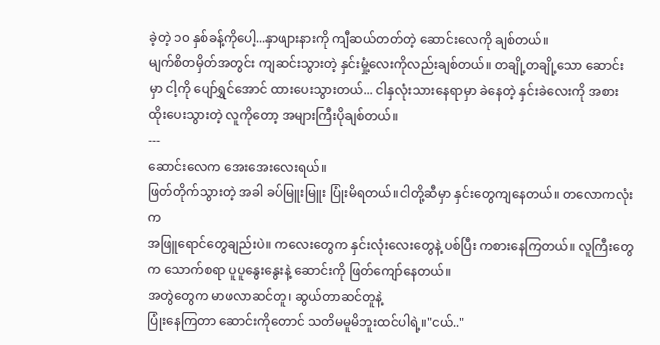ခဲ့တဲ့ ၁၀ နှစ်ခန့်ကိုပေါ့...နှာဖျားနားကို ကျီဆယ်တတ်တဲ့ ဆောင်းလေကို ချစ်တယ်။
မျက်စိတမှိတ်အတွင်း ကျဆင်းသွားတဲ့ နှင်းမှုံ့လေးကိုလည်းချစ်တယ်။ တချို့တချို့သော ဆောင်းမှာ ငါ့ကို ပျော်ရွှင်အောင် ထားပေးသွားတယ်... ငါနှလုံးသားနေရာမှာ ခဲနေတဲ့ နှင်းခဲလေးကို အစားထိုးပေးသွားတဲ့ လူကိုတော့ အများကြီးပိုချစ်တယ်။
---
ဆောင်းလေက အေးအေးလေးရယ်။
ဖြတ်တိုက်သွားတဲ့ အခါ ခပ်မြူးမြူး ပြုံးမိရတယ်။ငါတို့ဆီမှာ နှင်းတွေကျနေတယ်။ တလောကလုံးက
အဖြူရောင်တွေချည်းပဲ။ ကလေးတွေက နှင်းလုံးလေးတွေနဲ့ ပစ်ပြီး ကစားနေကြတယ်။ လူကြီးတွေက သောက်စရာ ပူပူနွေးနွေးနဲ့ ဆောင်းကို ဖြတ်ကျော်နေတယ်။
အတွဲတွေက မာဖလာဆင်တူ၊ ဆွယ်တာဆင်တူနဲ့
ပြုံးနေကြတာ ဆောင်းကိုတောင် သတိမမူမိဘူးထင်ပါရဲ့။"ငယ်.."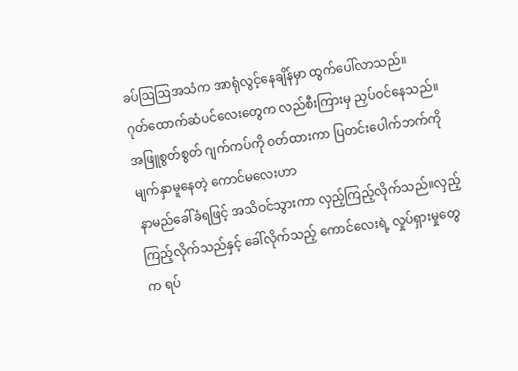ခပ်ဩဩအသံက အာရုံလွင့်နေချိန်မှာ ထွက်ပေါ်လာသည်။
ဂုတ်ထောက်ဆံပင်လေးတွေက လည်စီးကြားမှ ညှပ်ဝင်နေသည်။ အဖြူစွတ်စွတ် ဂျက်ကပ်ကို ဝတ်ထားကာ ပြတင်းပေါက်ဘက်ကို မျက်နှာမူနေတဲ့ ကောင်မလေးဟာ
နာမည်ခေါ်ခံရဖြင့် အသိဝင်သွားကာ လှည့်ကြည့်လိုက်သည်။လှည့်ကြည့်လိုက်သည်နှင့် ခေါ်လိုက်သည့် ကောင်လေးရဲ့ လှုပ်ရှားမှုတွေက ရပ်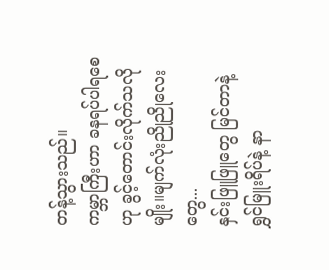တန့်သွားသည်။
ကမ္ဘာကြီးဟာ ခနရပ်ပါရစေ ဟု ခွင့်တောင်းလိုက်သလိုမျိုး။မျက်လုံးညိုညိုလေးတွေ...
နှင်းဖြူဖြူတွေ မြင်တာနဲ့ ရွှင်မြူးရိပ်နဲ့ နာ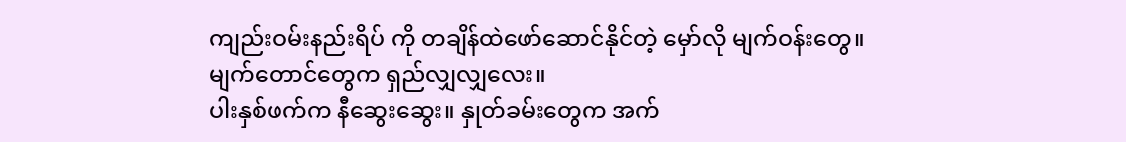ကျည်းဝမ်းနည်းရိပ် ကို တချိန်ထဲဖော်ဆောင်နိုင်တဲ့ မှော်လို မျက်ဝန်းတွေ။
မျက်တောင်တွေက ရှည်လျှလျှလေး။
ပါးနှစ်ဖက်က နီဆွေးဆွေး။ နှုတ်ခမ်းတွေက အက်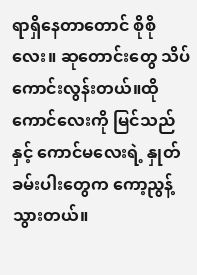ရာရှိနေတာတောင် စိုစိုလေး။ ဆုတောင်းတွေ သိပ်ကောင်းလွန်းတယ်။ထိုကောင်လေးကို မြင်သည်နှင့် ကောင်မလေးရဲ့ နှုတ်ခမ်းပါးတွေက ကော့ညွန့်သွားတယ်။